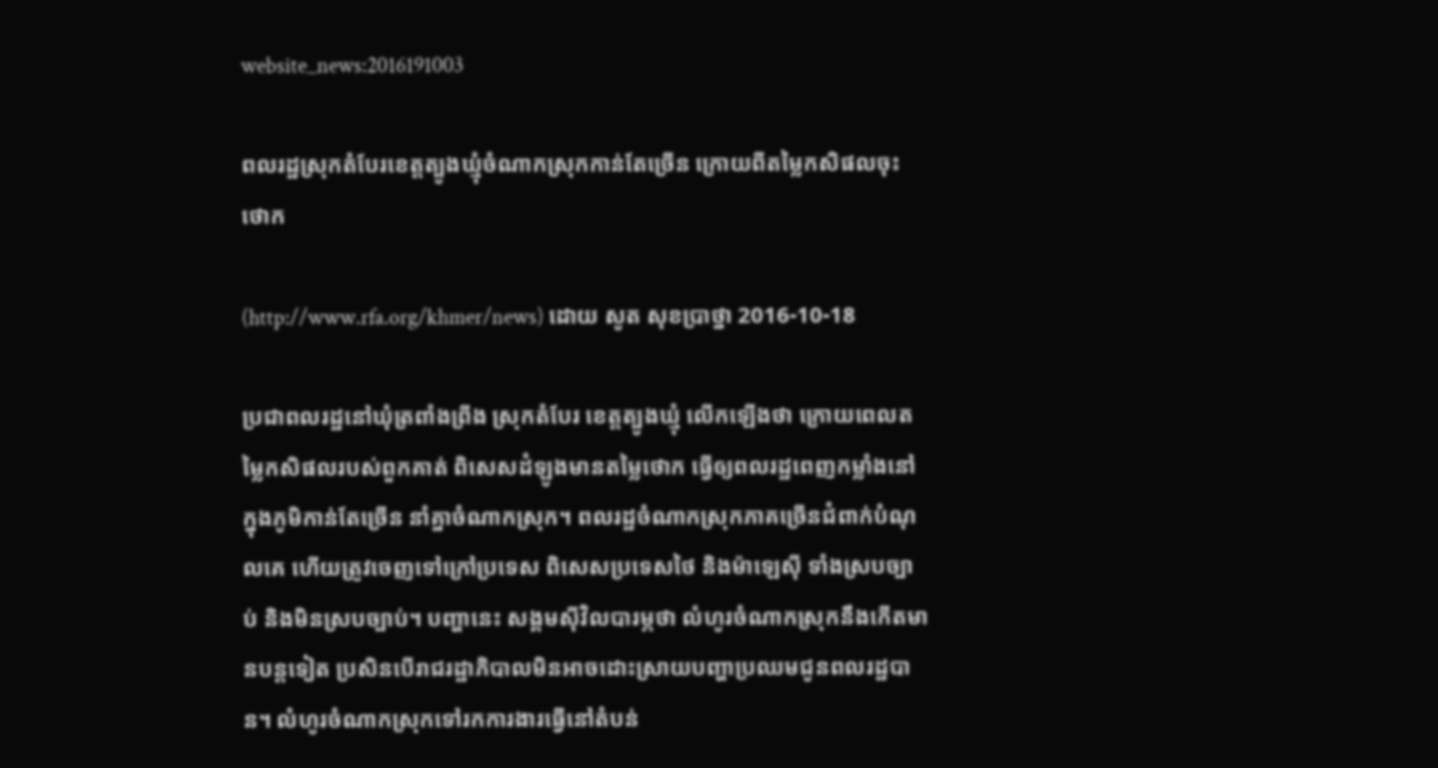website_news:2016191003

ពលរដ្ឋស្រុកតំបែរខេត្តត្បូងឃ្មុំចំណាកស្រុកកាន់តែច្រើន ក្រោយពីតម្លៃកសិផលចុះថោក

(http://www.rfa.org/khmer/news) ដោយ សូត សុខប្រាថ្នា 2016-10-18

ប្រជាពលរដ្ឋនៅឃុំត្រពាំងព្រីង ស្រុកតំបែរ ខេត្តត្បូងឃ្មុំ លើកឡើងថា ក្រោយពេលតម្លៃកសិផលរបស់ពួកគាត់ ពិសេសដំឡូងមានតម្លៃថោក ធ្វើឲ្យពលរដ្ឋពេញកម្លាំងនៅក្នុងភូមិកាន់តែច្រើន នាំគ្នាចំណាកស្រុក។ ពលរដ្ឋចំណាកស្រុកភាគច្រើនជំពាក់បំណុលគេ ហើយត្រូវចេញទៅក្រៅប្រទេស ពិសេសប្រទេសថៃ និងម៉ាឡេស៊ី ទាំងស្របច្បាប់ និងមិនស្របច្បាប់។ បញ្ហានេះ សង្គមស៊ីវិលបារម្ភថា លំហូរចំណាកស្រុកនឹងកើតមានបន្តទៀត ប្រសិនបើរាជរដ្ឋាភិបាលមិនអាចដោះស្រាយបញ្ហាប្រឈមជូនពលរដ្ឋបាន។ លំហូរចំណាកស្រុកទៅរកការងារធ្វើនៅតំបន់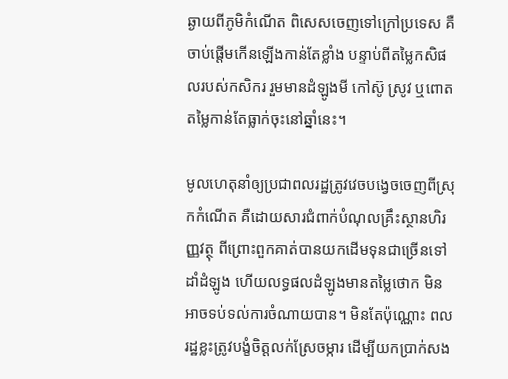ឆ្ងាយពីភូមិកំណើត ពិសេសចេញទៅក្រៅប្រទេស គឺចាប់ផ្ដើមកើនឡើងកាន់តែខ្លាំង បន្ទាប់ពីតម្លៃកសិផលរបស់កសិករ រួមមានដំឡូងមី កៅស៊ូ ស្រូវ ឬពោត តម្លៃកាន់តែធ្លាក់ចុះនៅឆ្នាំនេះ។

មូលហេតុនាំឲ្យប្រជាពលរដ្ឋត្រូវវេចបង្វេចចេញពីស្រុកកំណើត គឺដោយសារជំពាក់បំណុលគ្រឹះស្ថានហិរញ្ញវត្ថុ ពីព្រោះពួកគាត់បានយកដើមទុនជាច្រើនទៅដាំដំឡូង ហើយលទ្ធផលដំឡូងមានតម្លៃថោក មិនអាចទប់ទល់ការចំណាយបាន។ មិនតែប៉ុណ្ណោះ ពលរដ្ឋខ្លះត្រូវបង្ខំចិត្តលក់ស្រែចម្ការ ដើម្បីយកប្រាក់សង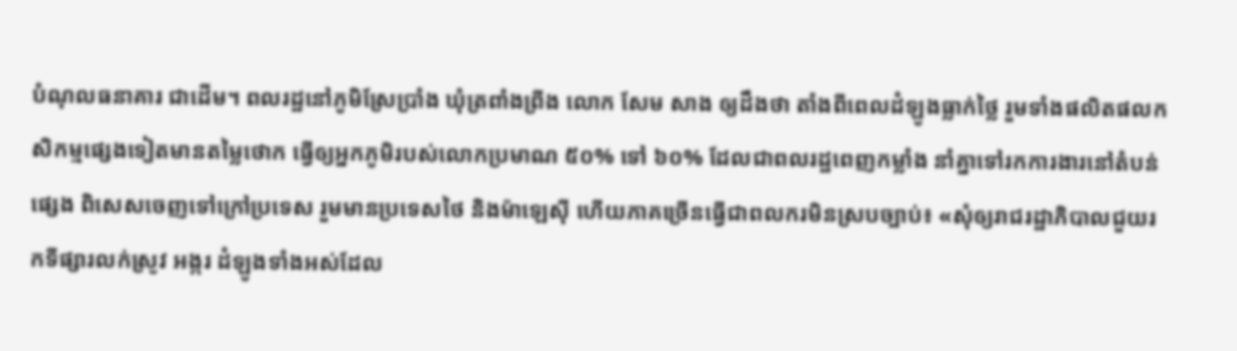បំណុលធនាគារ ជាដើម។ ពលរដ្ឋនៅភូមិស្រែប្រាំង ឃុំត្រពាំងព្រីង លោក សែម សាង ឲ្យដឹងថា តាំងពីពេលដំឡូងធ្លាក់ថ្លៃ រួមទាំងផលិតផលកសិកម្មផ្សេងទៀតមានតម្លៃថោក ធ្វើឲ្យអ្នកភូមិរបស់លោកប្រមាណ ៥០% ទៅ ៦០% ដែលជាពលរដ្ឋពេញកម្លាំង នាំគ្នាទៅរកការងារនៅតំបន់ផ្សេង ពិសេសចេញទៅក្រៅប្រទេស រួមមានប្រទេសថៃ និងម៉ាឡេស៊ី ហើយភាគច្រើនធ្វើជាពលករមិនស្របច្បាប់៖ «សុំឲ្យរាជរដ្ឋាភិបាលជួយរកទីផ្សារលក់ស្រូវ អង្ករ ដំឡូងទាំងអស់ដែល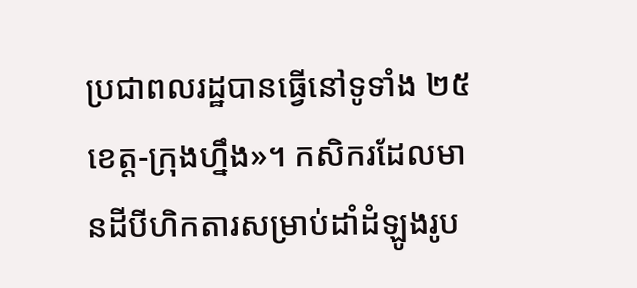ប្រជាពលរដ្ឋបានធ្វើនៅទូទាំង ២៥ខេត្ត-ក្រុងហ្នឹង»។ កសិករដែលមានដីបីហិកតារសម្រាប់ដាំដំឡូងរូប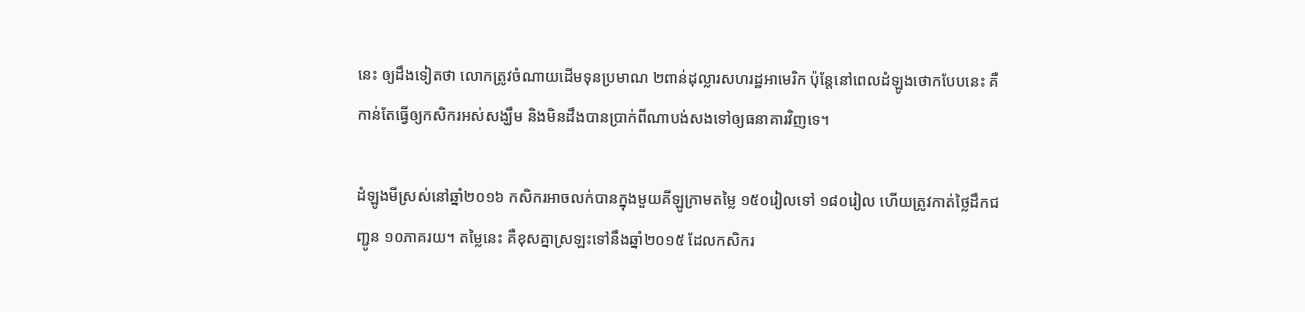នេះ ឲ្យដឹងទៀតថា លោកត្រូវចំណាយដើមទុនប្រមាណ ២ពាន់ដុល្លារសហរដ្ឋអាមេរិក ប៉ុន្តែនៅពេលដំឡូងថោកបែបនេះ គឺកាន់តែធ្វើឲ្យកសិករអស់សង្ឃឹម និងមិនដឹងបានប្រាក់ពីណាបង់សងទៅឲ្យធនាគារវិញទេ។

ដំឡូងមីស្រស់នៅឆ្នាំ២០១៦ កសិករអាចលក់បានក្នុងមួយគីឡូក្រាមតម្លៃ ១៥០រៀលទៅ ១៨០រៀល ហើយត្រូវកាត់ថ្លៃដឹកជញ្ជូន ១០ភាគរយ។ តម្លៃនេះ គឺខុសគ្នាស្រឡះទៅនឹងឆ្នាំ២០១៥ ដែលកសិករ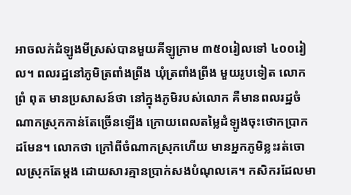អាចលក់ដំឡូងមីស្រស់បានមួយគីឡូក្រាម ៣៥០រៀលទៅ ៤០០រៀល។ ពលរដ្ឋនៅភូមិត្រពាំងព្រីង ឃុំត្រពាំងព្រីង មួយរូបទៀត លោក ព្រំ ពុត មានប្រសាសន៍ថា នៅក្នុងភូមិរបស់លោក គឺមានពលរដ្ឋចំណាកស្រុកកាន់តែច្រើនឡើង ក្រោយពេលតម្លៃដំឡូងចុះថោកប្រាកដមែន។ លោកថា ក្រៅពីចំណាកស្រុកហើយ មានអ្នកភូមិខ្លះរត់ចោលស្រុកតែម្តង ដោយសារគ្មានប្រាក់សងបំណុលគេ។ កសិករដែលមា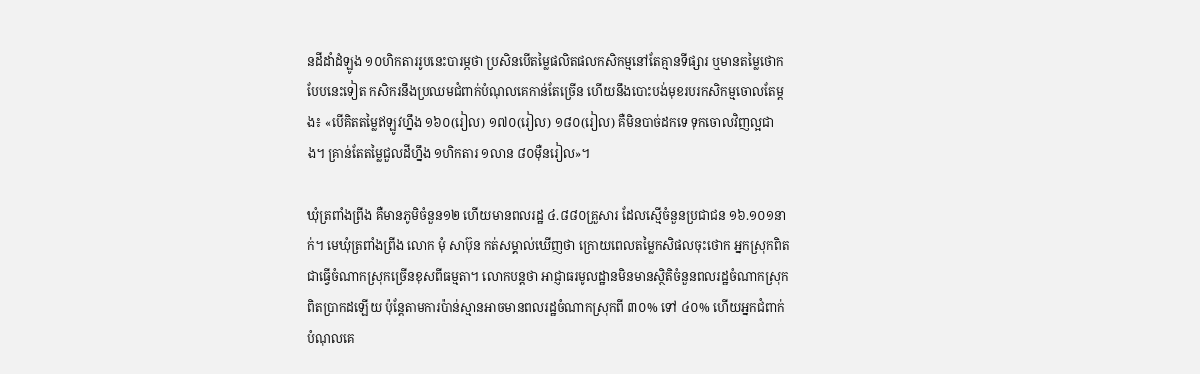នដីដាំដំឡូង ១០ហិកតាររូបនេះបារម្ភថា ប្រសិនបើតម្លៃផលិតផលកសិកម្មនៅតែគ្មានទីផ្សារ ឬមានតម្លៃថោកបែបនេះទៀត កសិករនឹងប្រឈមជំពាក់បំណុលគេកាន់តែច្រើន ហើយនឹងបោះបង់មុខរបរកសិកម្មចោលតែម្តង៖ «បើគិតតម្លៃឥឡូវហ្នឹង ១៦០(រៀល) ១៧០(រៀល) ១៨០(រៀល) គឺមិនបាច់ដកទេ ទុកចោលវិញល្អជាង។ គ្រាន់តែតម្លៃជួលដីហ្នឹង ១ហិកតារ ១លាន ៨០ម៉ឺនរៀល»។

ឃុំត្រពាំងព្រីង គឺមានភូមិចំនួន១២ ហើយមានពលរដ្ឋ ៤.៨៨០គ្រួសារ ដែលស្មើចំនួនប្រជាជន ១៦.១០១នាក់។ មេឃុំត្រពាំងព្រីង លោក មុំ សាប៊ុន កត់សម្គាល់ឃើញថា ក្រោយពេលតម្លៃកសិផលចុះថោក អ្នកស្រុកពិតជាធ្វើចំណាកស្រុកច្រើនខុសពីធម្មតា។ លោកបន្តថា អាជ្ញាធរមូលដ្ឋានមិនមានស្ថិតិចំនួនពលរដ្ឋចំណាកស្រុកពិតប្រាកដឡើយ ប៉ុន្តែតាមការប៉ាន់ស្មានអាចមានពលរដ្ឋចំណាកស្រុកពី ៣០% ទៅ ៤០% ហើយអ្នកជំពាក់បំណុលគេ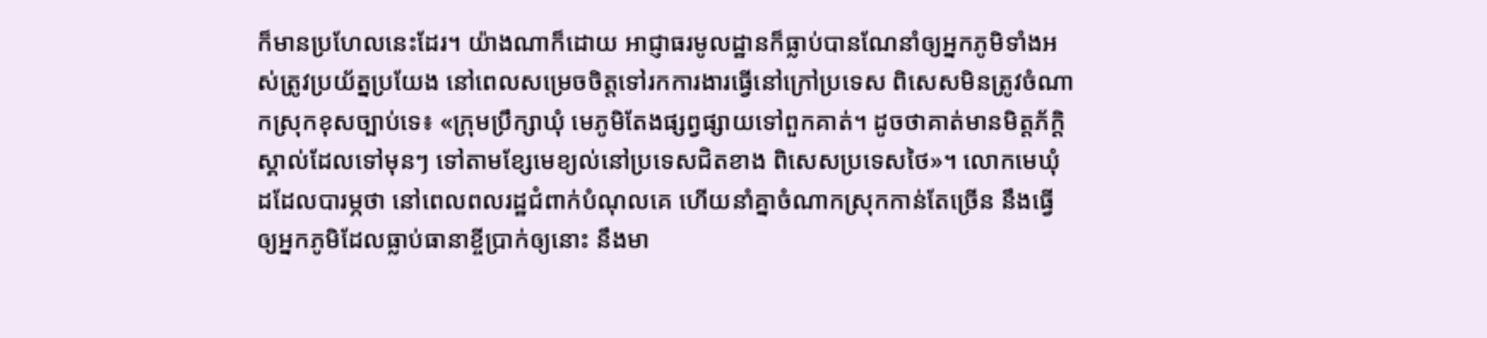ក៏មានប្រហែលនេះដែរ។ យ៉ាងណាក៏ដោយ អាជ្ញាធរមូលដ្ឋានក៏ធ្លាប់បានណែនាំឲ្យអ្នកភូមិទាំងអស់ត្រូវប្រយ័ត្នប្រយែង នៅពេលសម្រេចចិត្តទៅរកការងារធ្វើនៅក្រៅប្រទេស ពិសេសមិនត្រូវចំណាកស្រុកខុសច្បាប់ទេ៖ «ក្រុមប្រឹក្សាឃុំ មេភូមិតែងផ្សព្វផ្សាយទៅពួកគាត់។ ដូចថាគាត់មានមិត្តភ័ក្ដិស្គាល់ដែលទៅមុនៗ ទៅតាមខ្សែមេខ្យល់នៅប្រទេសជិតខាង ពិសេសប្រទេសថៃ»។ លោកមេឃុំដដែលបារម្ភថា នៅពេលពលរដ្ឋជំពាក់បំណុលគេ ហើយនាំគ្នាចំណាកស្រុកកាន់តែច្រើន នឹងធ្វើឲ្យអ្នកភូមិដែលធ្លាប់ធានាខ្ចីប្រាក់ឲ្យនោះ នឹងមា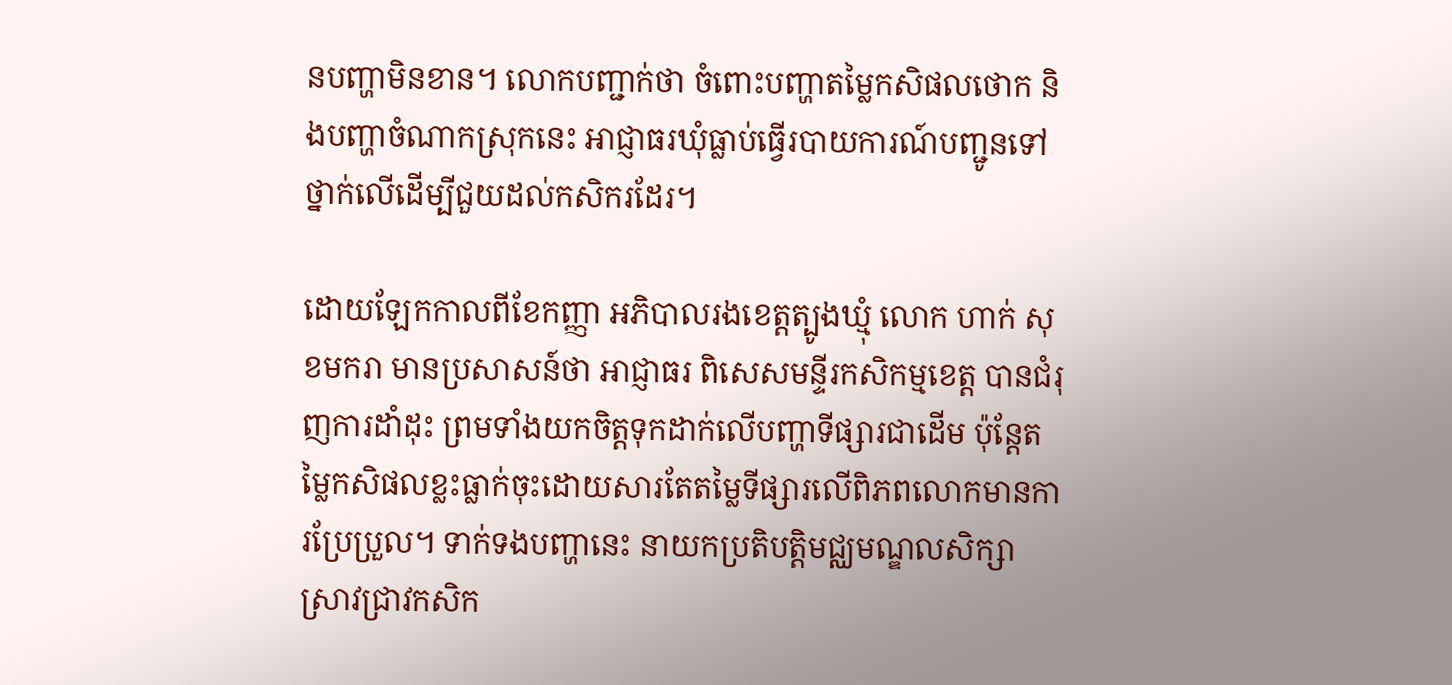នបញ្ហាមិនខាន។ លោកបញ្ជាក់ថា ចំពោះបញ្ហាតម្លៃកសិផលថោក និងបញ្ហាចំណាកស្រុកនេះ អាជ្ញាធរឃុំធ្លាប់ធ្វើរបាយការណ៍បញ្ជូនទៅថ្នាក់លើដើម្បីជួយដល់កសិករដែរ។

ដោយឡែកកាលពីខែកញ្ញា អភិបាលរងខេត្តត្បូងឃ្មុំ លោក ហាក់ សុខមករា មានប្រសាសន៍ថា អាជ្ញាធរ ពិសេសមន្ទីរកសិកម្មខេត្ត បានជំរុញការដាំដុះ ព្រមទាំងយកចិត្តទុកដាក់លើបញ្ហាទីផ្សារជាដើម ប៉ុន្តែតម្លៃកសិផលខ្លះធ្លាក់ចុះដោយសារតែតម្លៃទីផ្សារលើពិភពលោកមានការប្រែប្រួល។ ទាក់ទងបញ្ហានេះ នាយកប្រតិបត្តិមជ្ឈមណ្ឌលសិក្សាស្រាវជ្រាវកសិក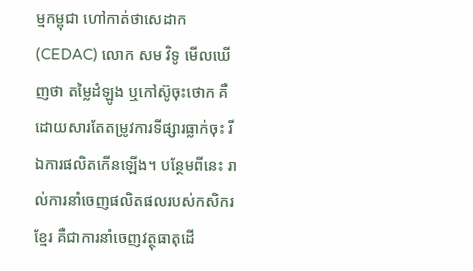ម្មកម្ពុជា ហៅកាត់ថាសេដាក (CEDAC) លោក សម វិទូ មើលឃើញថា តម្លៃដំឡូង ឬកៅស៊ូចុះថោក គឺដោយសារតែតម្រូវការទីផ្សារធ្លាក់ចុះ រីឯការផលិតកើនឡើង។ បន្ថែមពីនេះ រាល់ការនាំចេញផលិតផលរបស់កសិករខ្មែរ គឺជាការនាំចេញវត្ថុធាតុដើ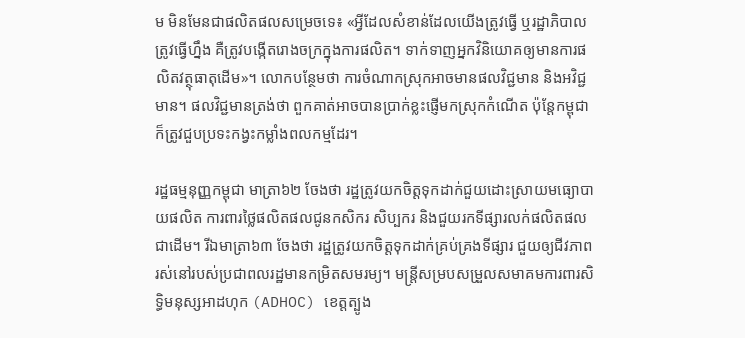ម មិនមែនជាផលិតផលសម្រេចទេ៖ «អ្វីដែលសំខាន់ដែលយើងត្រូវធ្វើ ឬរដ្ឋាភិបាលត្រូវធ្វើហ្នឹង គឺត្រូវបង្កើតរោងចក្រក្នុងការផលិត។ ទាក់ទាញអ្នកវិនិយោគឲ្យមានការផលិតវត្ថុធាតុដើម»។ លោកបន្ថែមថា ការចំណាកស្រុកអាចមានផលវិជ្ជមាន និងអវិជ្ជមាន។ ផលវិជ្ជមានត្រង់ថា ពួកគាត់អាចបានប្រាក់ខ្លះផ្ញើមកស្រុកកំណើត ប៉ុន្តែកម្ពុជា ក៏ត្រូវជួបប្រទះកង្វះកម្លាំងពលកម្មដែរ។

រដ្ឋធម្មនុញ្ញកម្ពុជា មាត្រា៦២ ចែងថា រដ្ឋត្រូវយកចិត្តទុកដាក់ជួយដោះស្រាយមធ្យោបាយផលិត ការពារថ្លៃផលិតផលជូនកសិករ សិប្បករ និងជួយរកទីផ្សារលក់ផលិតផល ជាដើម។ រីឯមាត្រា៦៣ ចែងថា រដ្ឋត្រូវយកចិត្តទុកដាក់គ្រប់គ្រងទីផ្សារ ជួយឲ្យជីវភាពរស់នៅរបស់ប្រជាពលរដ្ឋមានកម្រិតសមរម្យ។ មន្ត្រីសម្របសម្រួលសមាគមការពារសិទ្ធិមនុស្សអាដហុក (ADHOC) ខេត្តត្បូង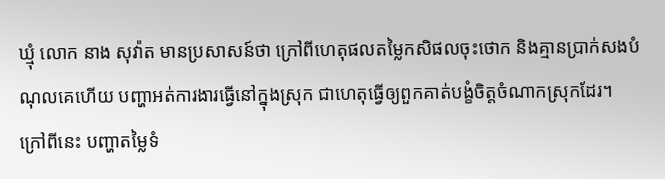ឃ្មុំ លោក នាង សុវ៉ាត មានប្រសាសន៍ថា ក្រៅពីហេតុផលតម្លៃកសិផលចុះថោក និងគ្មានប្រាក់សងបំណុលគេហើយ បញ្ហាអត់ការងារធ្វើនៅក្នុងស្រុក ជាហេតុធ្វើឲ្យពួកគាត់បង្ខំចិត្តចំណាកស្រុកដែរ។ ក្រៅពីនេះ បញ្ហាតម្លៃទំ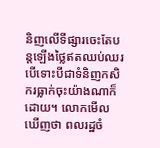និញលើទីផ្សារចេះតែបន្តឡើងថ្លៃឥតឈប់ឈរ បើទោះបីជាទំនិញកសិករធ្លាក់ចុះយ៉ាងណាក៏ដោយ។ លោកមើលឃើញថា ពលរដ្ឋចំ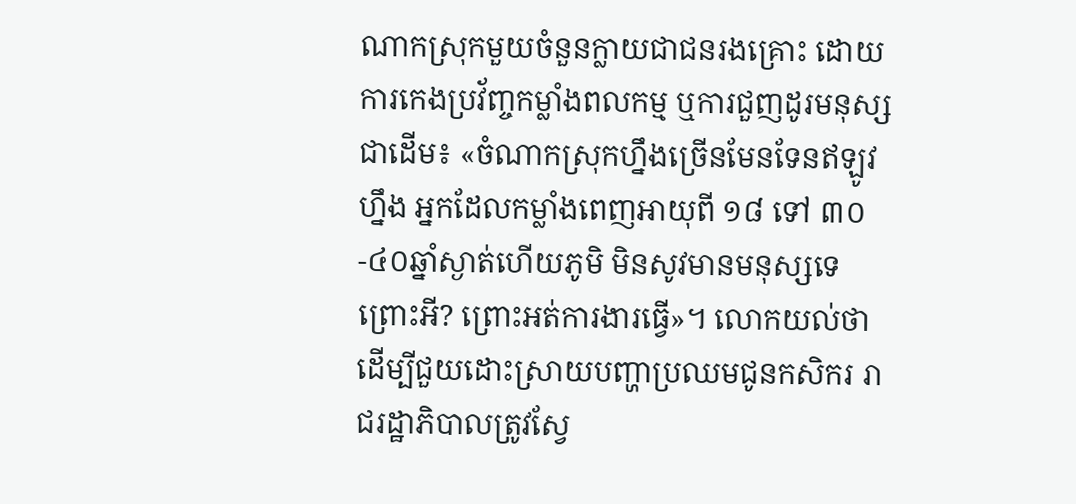ណាកស្រុកមួយចំនួនក្លាយជាជនរងគ្រោះ ដោយការកេងប្រវ័ញ្ចកម្លាំងពលកម្ម ឬការជួញដូរមនុស្សជាដើម៖ «ចំណាកស្រុកហ្នឹងច្រើនមែនទែនឥឡូវហ្នឹង អ្នកដែលកម្លាំងពេញអាយុពី ១៨ ទៅ ៣០-៤០ឆ្នាំស្ងាត់ហើយភូមិ មិនសូវមានមនុស្សទេ ព្រោះអី? ព្រោះអត់ការងារធ្វើ»។ លោកយល់ថា ដើម្បីជួយដោះស្រាយបញ្ហាប្រឈមជូនកសិករ រាជរដ្ឋាភិបាលត្រូវស្វែ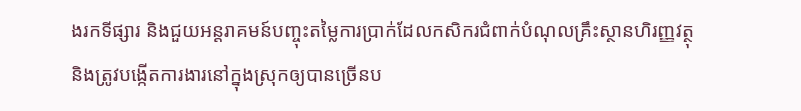ងរកទីផ្សារ និងជួយអន្តរាគមន៍បញ្ចុះតម្លៃការប្រាក់ដែលកសិករជំពាក់បំណុលគ្រឹះស្ថានហិរញ្ញវត្ថុ និងត្រូវបង្កើតការងារនៅក្នុងស្រុកឲ្យបានច្រើនប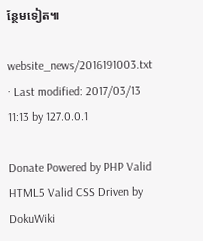ន្ថែមទៀត៕

website_news/2016191003.txt · Last modified: 2017/03/13 11:13 by 127.0.0.1

Donate Powered by PHP Valid HTML5 Valid CSS Driven by DokuWiki